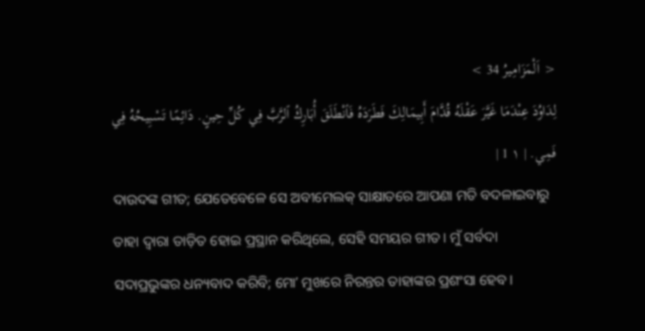< اَلْمَزَامِيرُ 34 >
لِدَاوُدَ عِنْدَمَا غَيَّرَ عَقْلَهُ قُدَّامَ أَبِيمَالِكَ فَطَرَدَهُ فَٱنْطَلَقَ أُبَارِكُ ٱلرَّبَّ فِي كُلِّ حِينٍ. دَائِمًا تَسْبِيحُهُ فِي فَمِي. | ١ 1 |
ଦାଉଦଙ୍କ ଗୀତ; ଯେତେବେଳେ ସେ ଅବୀମେଲକ୍ ସାକ୍ଷାତରେ ଆପଣା ମତି ବଦଳାଇବାରୁ ତାହା ଦ୍ୱାରା ତାଡ଼ିତ ହୋଇ ପ୍ରସ୍ଥାନ କରିଥିଲେ, ସେହି ସମୟର ଗୀତ। ମୁଁ ସର୍ବଦା ସଦାପ୍ରଭୁଙ୍କର ଧନ୍ୟବାଦ କରିବି; ମୋʼ ମୁଖରେ ନିରନ୍ତର ତାହାଙ୍କର ପ୍ରଶଂସା ହେବ।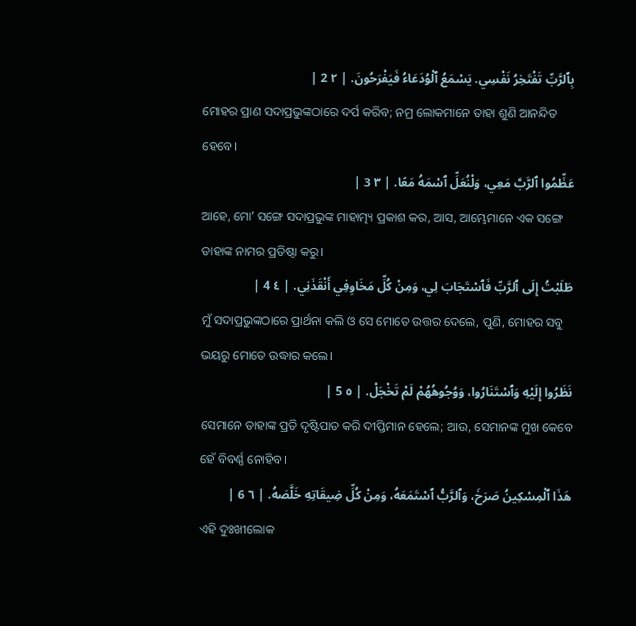بِٱلرَّبِّ تَفْتَخِرُ نَفْسِي. يَسْمَعُ ٱلْوُدَعَاءُ فَيَفْرَحُونَ. | ٢ 2 |
ମୋହର ପ୍ରାଣ ସଦାପ୍ରଭୁଙ୍କଠାରେ ଦର୍ପ କରିବ; ନମ୍ର ଲୋକମାନେ ତାହା ଶୁଣି ଆନନ୍ଦିତ ହେବେ।
عَظِّمُوا ٱلرَّبَّ مَعِي، وَلْنُعَلِّ ٱسْمَهُ مَعًا. | ٣ 3 |
ଆହେ, ମୋʼ ସଙ୍ଗେ ସଦାପ୍ରଭୁଙ୍କ ମାହାତ୍ମ୍ୟ ପ୍ରକାଶ କର, ଆସ, ଆମ୍ଭେମାନେ ଏକ ସଙ୍ଗେ ତାହାଙ୍କ ନାମର ପ୍ରତିଷ୍ଠା କରୁ।
طَلَبْتُ إِلَى ٱلرَّبِّ فَٱسْتَجَابَ لِي، وَمِنْ كُلِّ مَخَاوِفِي أَنْقَذَنِي. | ٤ 4 |
ମୁଁ ସଦାପ୍ରଭୁଙ୍କଠାରେ ପ୍ରାର୍ଥନା କଲି ଓ ସେ ମୋତେ ଉତ୍ତର ଦେଲେ, ପୁଣି, ମୋହର ସବୁ ଭୟରୁ ମୋତେ ଉଦ୍ଧାର କଲେ।
نَظَرُوا إِلَيْهِ وَٱسْتَنَارُوا، وَوُجُوهُهُمْ لَمْ تَخْجَلْ. | ٥ 5 |
ସେମାନେ ତାହାଙ୍କ ପ୍ରତି ଦୃଷ୍ଟିପାତ କରି ଦୀପ୍ତିମାନ ହେଲେ; ଆଉ, ସେମାନଙ୍କ ମୁଖ କେବେ ହେଁ ବିବର୍ଣ୍ଣ ନୋହିବ।
هَذَا ٱلْمِسْكِينُ صَرَخَ، وَٱلرَّبُّ ٱسْتَمَعَهُ، وَمِنْ كُلِّ ضِيقَاتِهِ خَلَّصَهُ. | ٦ 6 |
ଏହି ଦୁଃଖୀଲୋକ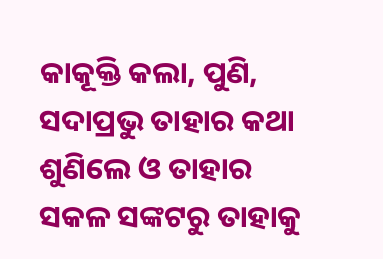କାକୂକ୍ତି କଲା, ପୁଣି, ସଦାପ୍ରଭୁ ତାହାର କଥା ଶୁଣିଲେ ଓ ତାହାର ସକଳ ସଙ୍କଟରୁ ତାହାକୁ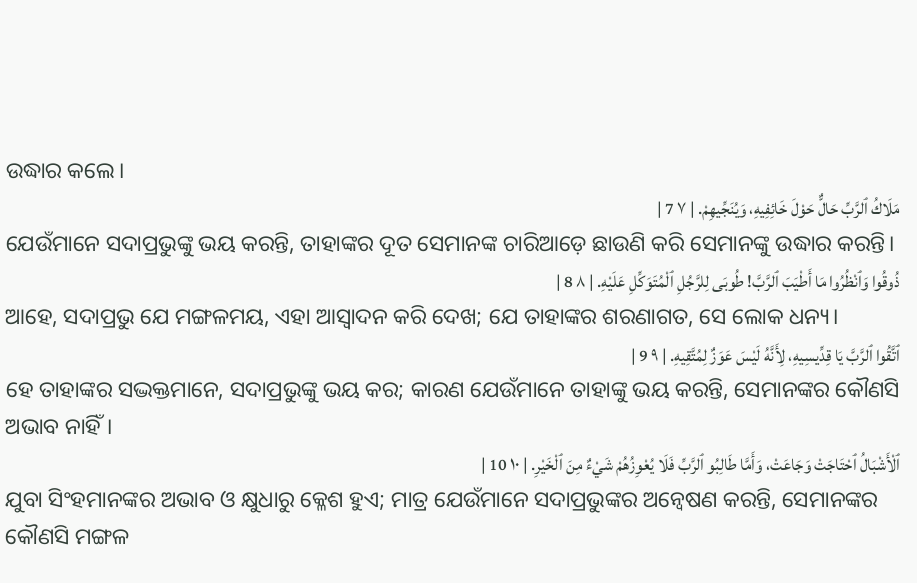ଉଦ୍ଧାର କଲେ।
مَلَاكُ ٱلرَّبِّ حَالٌّ حَوْلَ خَائِفِيهِ، وَيُنَجِّيهِمْ. | ٧ 7 |
ଯେଉଁମାନେ ସଦାପ୍ରଭୁଙ୍କୁ ଭୟ କରନ୍ତି, ତାହାଙ୍କର ଦୂତ ସେମାନଙ୍କ ଚାରିଆଡ଼େ ଛାଉଣି କରି ସେମାନଙ୍କୁ ଉଦ୍ଧାର କରନ୍ତି।
ذُوقُوا وَٱنْظُرُوا مَا أَطْيَبَ ٱلرَّبَّ! طُوبَى لِلرَّجُلِ ٱلْمُتَوَكِّلِ عَلَيْهِ. | ٨ 8 |
ଆହେ, ସଦାପ୍ରଭୁ ଯେ ମଙ୍ଗଳମୟ, ଏହା ଆସ୍ୱାଦନ କରି ଦେଖ; ଯେ ତାହାଙ୍କର ଶରଣାଗତ, ସେ ଲୋକ ଧନ୍ୟ।
ٱتَّقُوا ٱلرَّبَّ يَا قِدِّيسِيهِ، لِأَنَّهُ لَيْسَ عَوَزٌ لِمُتَّقِيهِ. | ٩ 9 |
ହେ ତାହାଙ୍କର ସଦ୍ଭକ୍ତମାନେ, ସଦାପ୍ରଭୁଙ୍କୁ ଭୟ କର; କାରଣ ଯେଉଁମାନେ ତାହାଙ୍କୁ ଭୟ କରନ୍ତି, ସେମାନଙ୍କର କୌଣସି ଅଭାବ ନାହିଁ।
ٱلْأَشْبَالُ ٱحْتَاجَتْ وَجَاعَتْ، وَأَمَّا طَالِبُو ٱلرَّبِّ فَلَا يُعْوِزُهُمْ شَيْءٌ مِنَ ٱلْخَيْرِ. | ١٠ 10 |
ଯୁବା ସିଂହମାନଙ୍କର ଅଭାବ ଓ କ୍ଷୁଧାରୁ କ୍ଳେଶ ହୁଏ; ମାତ୍ର ଯେଉଁମାନେ ସଦାପ୍ରଭୁଙ୍କର ଅନ୍ୱେଷଣ କରନ୍ତି, ସେମାନଙ୍କର କୌଣସି ମଙ୍ଗଳ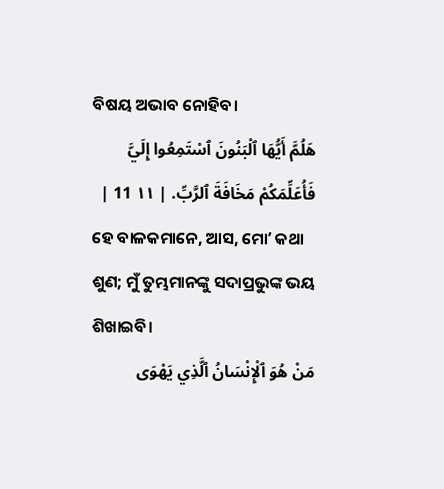ବିଷୟ ଅଭାବ ନୋହିବ।
هَلُمَّ أَيُّهَا ٱلْبَنُونَ ٱسْتَمِعُوا إِلَيَّ فَأُعَلِّمَكُمْ مَخَافَةَ ٱلرَّبِّ. | ١١ 11 |
ହେ ବାଳକମାନେ, ଆସ, ମୋʼ କଥା ଶୁଣ; ମୁଁ ତୁମ୍ଭମାନଙ୍କୁ ସଦାପ୍ରଭୁଙ୍କ ଭୟ ଶିଖାଇବି।
مَنْ هُوَ ٱلْإِنْسَانُ ٱلَّذِي يَهْوَى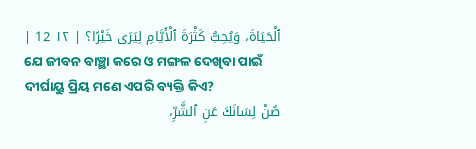ٱلْحَيَاةَ، وَيُحِبُّ كَثْرَةَ ٱلْأَيَّامِ لِيَرَى خَيْرًا؟ | ١٢ 12 |
ଯେ ଜୀବନ ବାଞ୍ଛା କରେ ଓ ମଙ୍ଗଳ ଦେଖିବା ପାଇଁ ଦୀର୍ଘାୟୁ ପ୍ରିୟ ମଣେ ଏପରି ବ୍ୟକ୍ତି କିଏ?
صُنْ لِسَانَكَ عَنِ ٱلشَّرِّ،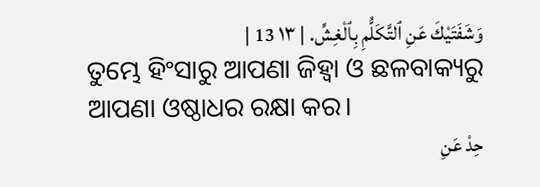وَشَفَتَيْكَ عَنِ ٱلتَّكَلُّمِ بِٱلْغِشِّ. | ١٣ 13 |
ତୁମ୍ଭେ ହିଂସାରୁ ଆପଣା ଜିହ୍ୱା ଓ ଛଳବାକ୍ୟରୁ ଆପଣା ଓଷ୍ଠାଧର ରକ୍ଷା କର।
حِدْ عَنِ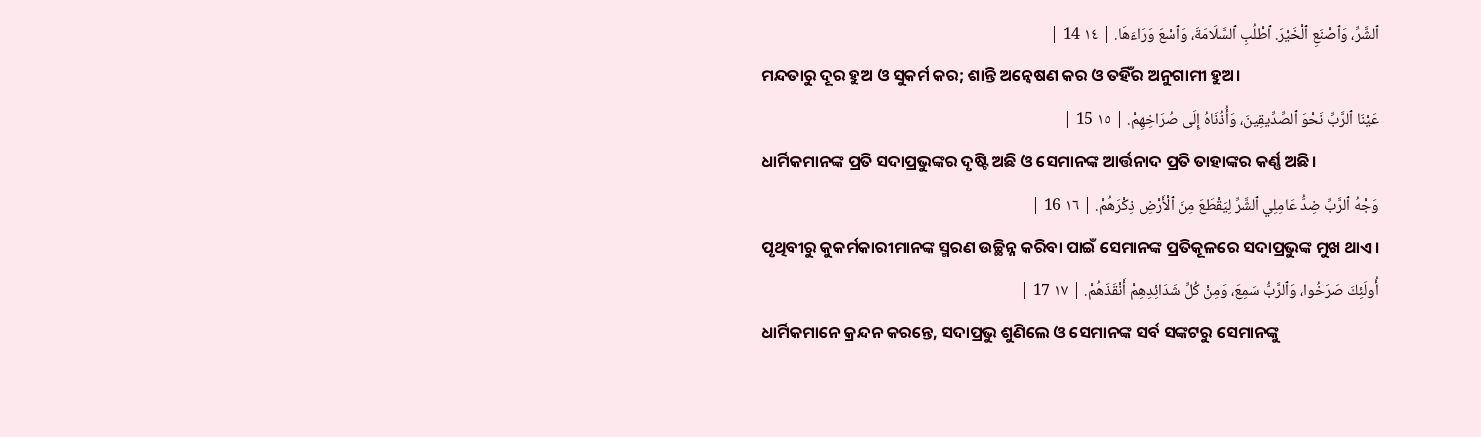ٱلشَّرِّ، وَٱصْنَعِ ٱلْخَيْرَ. ٱطْلُبِ ٱلسَّلَامَةَ، وَٱسْعَ وَرَاءَهَا. | ١٤ 14 |
ମନ୍ଦତାରୁ ଦୂର ହୁଅ ଓ ସୁକର୍ମ କର; ଶାନ୍ତି ଅନ୍ୱେଷଣ କର ଓ ତହିଁର ଅନୁଗାମୀ ହୁଅ।
عَيْنَا ٱلرَّبِّ نَحْوَ ٱلصِّدِّيقِينَ، وَأُذُنَاهُ إِلَى صُرَاخِهِمْ. | ١٥ 15 |
ଧାର୍ମିକମାନଙ୍କ ପ୍ରତି ସଦାପ୍ରଭୁଙ୍କର ଦୃଷ୍ଟି ଅଛି ଓ ସେମାନଙ୍କ ଆର୍ତ୍ତନାଦ ପ୍ରତି ତାହାଙ୍କର କର୍ଣ୍ଣ ଅଛି।
وَجْهُ ٱلرَّبِّ ضِدُّ عَامِلِي ٱلشَّرِّ لِيَقْطَعَ مِنَ ٱلْأَرْضِ ذِكْرَهُمْ. | ١٦ 16 |
ପୃଥିବୀରୁ କୁକର୍ମକାରୀମାନଙ୍କ ସ୍ମରଣ ଉଚ୍ଛିନ୍ନ କରିବା ପାଇଁ ସେମାନଙ୍କ ପ୍ରତିକୂଳରେ ସଦାପ୍ରଭୁଙ୍କ ମୁଖ ଥାଏ।
أُولَئِكَ صَرَخُوا، وَٱلرَّبُّ سَمِعَ، وَمِنْ كُلِّ شَدَائِدِهِمْ أَنْقَذَهُمْ. | ١٧ 17 |
ଧାର୍ମିକମାନେ କ୍ରନ୍ଦନ କରନ୍ତେ, ସଦାପ୍ରଭୁ ଶୁଣିଲେ ଓ ସେମାନଙ୍କ ସର୍ବ ସଙ୍କଟରୁ ସେମାନଙ୍କୁ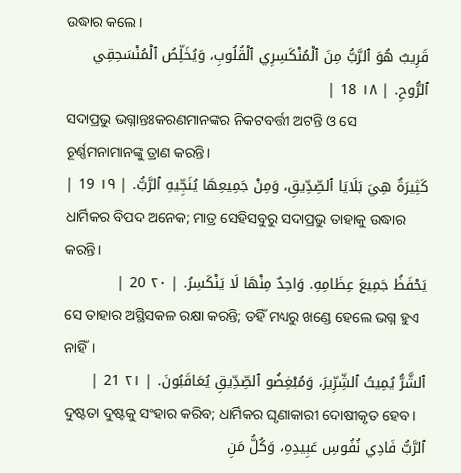ଉଦ୍ଧାର କଲେ।
قَرِيبٌ هُوَ ٱلرَّبُّ مِنَ ٱلْمُنْكَسِرِي ٱلْقُلُوبِ، وَيُخَلِّصُ ٱلْمُنْسَحِقِي ٱلرُّوحِ. | ١٨ 18 |
ସଦାପ୍ରଭୁ ଭଗ୍ନାନ୍ତଃକରଣମାନଙ୍କର ନିକଟବର୍ତ୍ତୀ ଅଟନ୍ତି ଓ ସେ ଚୂର୍ଣ୍ଣମନାମାନଙ୍କୁ ତ୍ରାଣ କରନ୍ତି।
كَثِيرَةٌ هِيَ بَلَايَا ٱلصِّدِّيقِ، وَمِنْ جَمِيعِهَا يُنَجِّيهِ ٱلرَّبُّ. | ١٩ 19 |
ଧାର୍ମିକର ବିପଦ ଅନେକ; ମାତ୍ର ସେହିସବୁରୁ ସଦାପ୍ରଭୁ ତାହାକୁ ଉଦ୍ଧାର କରନ୍ତି।
يَحْفَظُ جَمِيعَ عِظَامِهِ. وَاحِدٌ مِنْهَا لَا يَنْكَسِرُ. | ٢٠ 20 |
ସେ ତାହାର ଅସ୍ଥିସକଳ ରକ୍ଷା କରନ୍ତି; ତହିଁ ମଧ୍ୟରୁ ଖଣ୍ଡେ ହେଲେ ଭଗ୍ନ ହୁଏ ନାହିଁ।
ٱلشَّرُّ يُمِيتُ ٱلشِّرِّيرَ، وَمُبْغِضُو ٱلصِّدِّيقِ يُعَاقَبُونَ. | ٢١ 21 |
ଦୁଷ୍ଟତା ଦୁଷ୍ଟକୁ ସଂହାର କରିବ; ଧାର୍ମିକର ଘୃଣାକାରୀ ଦୋଷୀକୃତ ହେବ।
ٱلرَّبُّ فَادِي نُفُوسِ عَبِيدِهِ، وَكُلُّ مَنِ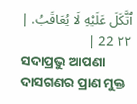ٱتَّكَلَ عَلَيْهِ لَا يُعَاقَبُ. | ٢٢ 22 |
ସଦାପ୍ରଭୁ ଆପଣା ଦାସଗଣର ପ୍ରାଣ ମୁକ୍ତ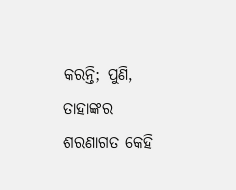କରନ୍ତି; ପୁଣି, ତାହାଙ୍କର ଶରଣାଗତ କେହି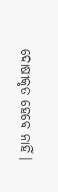ଦୋଷୀକୃତ ହେବେ ନାହିଁ।